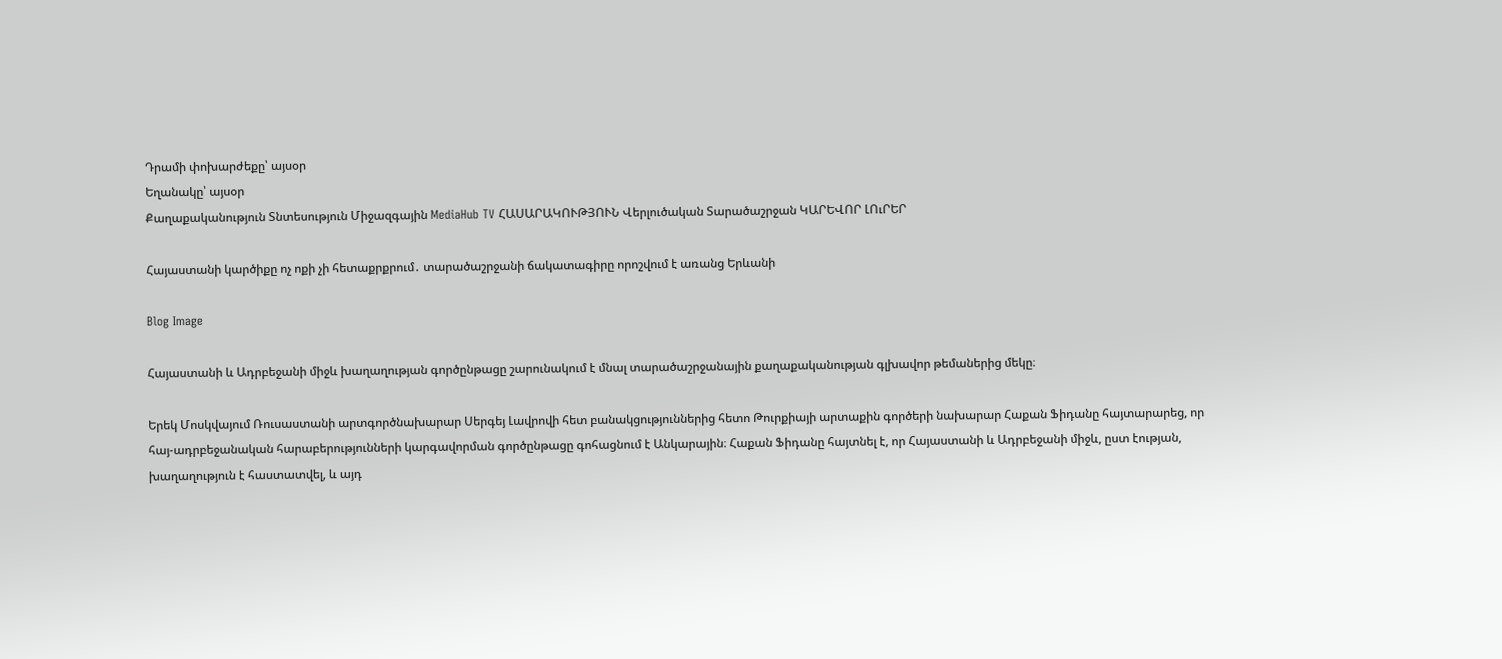Դրամի փոխարժեքը՝ այսօր
Եղանակը՝ այսօր
Քաղաքականություն Տնտեսություն Միջազգային MediaHub TV ՀԱՍԱՐԱԿՈՒԹՅՈՒՆ Վերլուծական Տարածաշրջան ԿԱՐԵՎՈՐ ԼՈւՐԵՐ

Հայաստանի կարծիքը ոչ ոքի չի հետաքրքրում․ տարածաշրջանի ճակատագիրը որոշվում է առանց Երևանի

Blog Image

Հայաստանի և Ադրբեջանի միջև խաղաղության գործընթացը շարունակում է մնալ տարածաշրջանային քաղաքականության գլխավոր թեմաներից մեկը։

Երեկ Մոսկվայում Ռուսաստանի արտգործնախարար Սերգեյ Լավրովի հետ բանակցություններից հետո Թուրքիայի արտաքին գործերի նախարար Հաքան Ֆիդանը հայտարարեց, որ հայ-ադրբեջանական հարաբերությունների կարգավորման գործընթացը գոհացնում է Անկարային։ Հաքան Ֆիդանը հայտնել է, որ Հայաստանի և Ադրբեջանի միջև, ըստ էության, խաղաղություն է հաստատվել, և այդ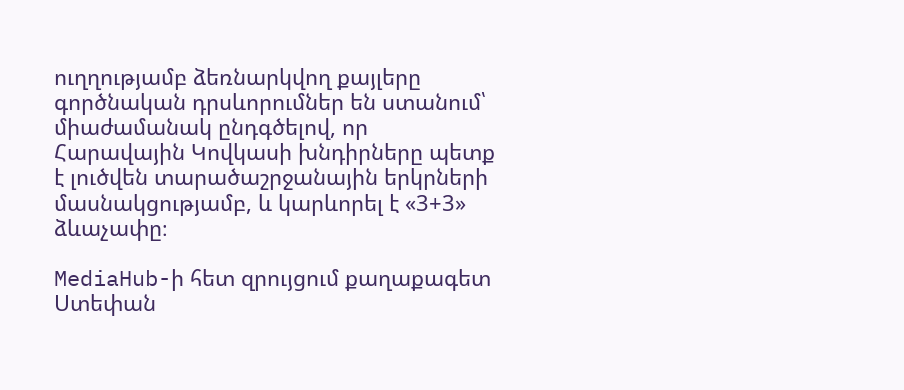ուղղությամբ ձեռնարկվող քայլերը գործնական դրսևորումներ են ստանում՝ միաժամանակ ընդգծելով, որ Հարավային Կովկասի խնդիրները պետք է լուծվեն տարածաշրջանային երկրների մասնակցությամբ, և կարևորել է «3+3» ձևաչափը։

MediaHub-ի հետ զրույցում քաղաքագետ Ստեփան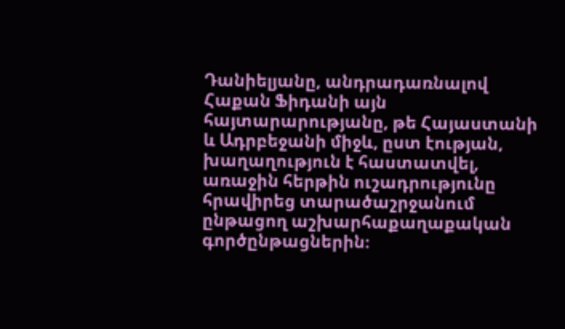Դանիելյանը, անդրադառնալով Հաքան Ֆիդանի այն հայտարարությանը, թե Հայաստանի և Ադրբեջանի միջև, ըստ էության, խաղաղություն է հաստատվել, առաջին հերթին ուշադրությունը հրավիրեց տարածաշրջանում ընթացող աշխարհաքաղաքական գործընթացներին։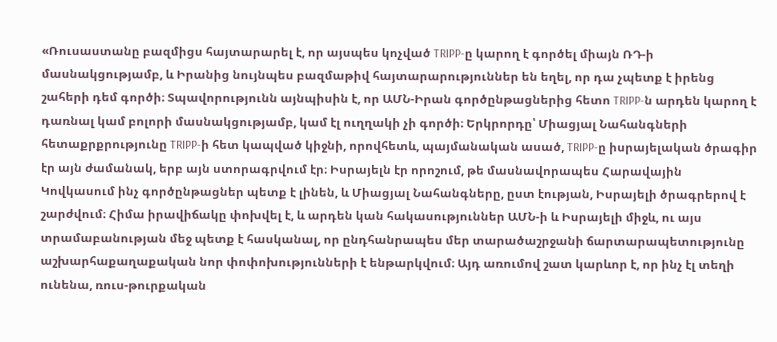«Ռուսաստանը բազմիցս հայտարարել է, որ այսպես կոչված TRIPP-ը կարող է գործել միայն ՌԴ-ի մասնակցությամբ, և Իրանից նույնպես բազմաթիվ հայտարարություններ են եղել, որ դա չպետք է իրենց շահերի դեմ գործի։ Տպավորությունն այնպիսին է, որ ԱՄՆ-Իրան գործընթացներից հետո TRIPP-ն արդեն կարող է դառնալ կամ բոլորի մասնակցությամբ, կամ էլ ուղղակի չի գործի։ Երկրորդը՝ Միացյալ Նահանգների հետաքրքրությունը TRIPP-ի հետ կապված կիջնի, որովհետև, պայմանական ասած, TRIPP-ը իսրայելական ծրագիր էր այն ժամանակ, երբ այն ստորագրվում էր։ Իսրայելն էր որոշում, թե մասնավորապես Հարավային Կովկասում ինչ գործընթացներ պետք է լինեն, և Միացյալ Նահանգները, ըստ էության, Իսրայելի ծրագրերով է շարժվում։ Հիմա իրավիճակը փոխվել է, և արդեն կան հակասություններ ԱՄՆ-ի և Իսրայելի միջև, ու այս տրամաբանության մեջ պետք է հասկանալ, որ ընդհանրապես մեր տարածաշրջանի ճարտարապետությունը աշխարհաքաղաքական նոր փոփոխությունների է ենթարկվում։ Այդ առումով շատ կարևոր է, որ ինչ էլ տեղի ունենա, ռուս-թուրքական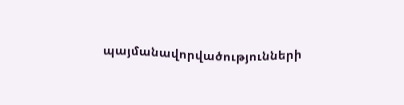պայմանավորվածությունների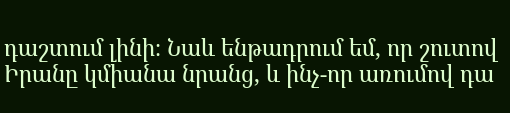դաշտում լինի։ Նաև ենթադրում եմ, որ շուտով Իրանը կմիանա նրանց, և ինչ-որ առումով դա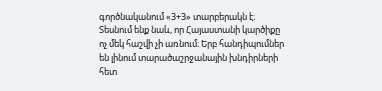գործնականում «3+3» տարբերակն է։ Տեսնում ենք նաև, որ Հայաստանի կարծիքը ոչ մեկ հաշվի չի առնում։ Երբ հանդիպումներ են լինում տարածաշրջանային խնդիրների հետ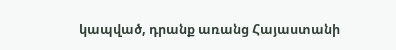կապված, դրանք առանց Հայաստանի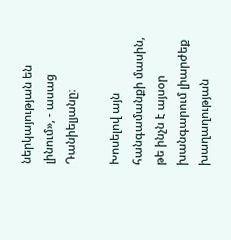ներկայության են լինում», - ասաց Դանիելյանը։

Խոսելով այն հանգամանքի մասին, թե ինչն է այսօր խանգարում լիարժեք խաղաղության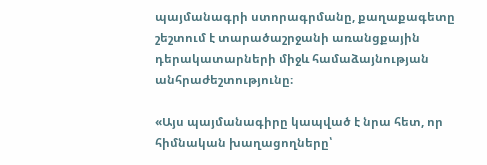պայմանագրի ստորագրմանը, քաղաքագետը շեշտում է տարածաշրջանի առանցքային դերակատարների միջև համաձայնության անհրաժեշտությունը։

«Այս պայմանագիրը կապված է նրա հետ, որ հիմնական խաղացողները՝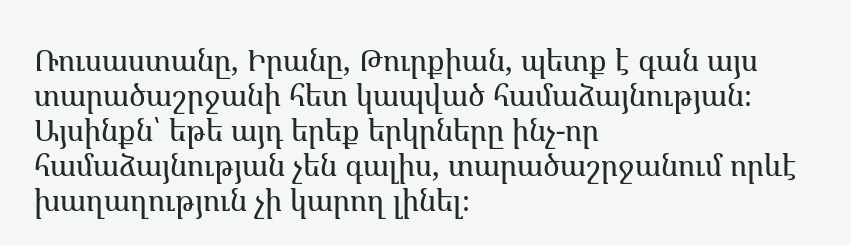Ռուսաստանը, Իրանը, Թուրքիան, պետք է գան այս տարածաշրջանի հետ կապված համաձայնության։ Այսինքն՝ եթե այդ երեք երկրները ինչ-որ համաձայնության չեն գալիս, տարածաշրջանում որևէ խաղաղություն չի կարող լինել։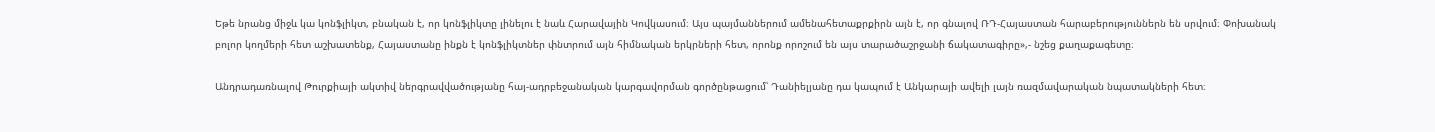Եթե նրանց միջև կա կոնֆլիկտ, բնական է, որ կոնֆլիկտը լինելու է նաև Հարավային Կովկասում։ Այս պայմաններում ամենահետաքրքիրն այն է, որ գնալով ՌԴ-Հայաստան հարաբերություններն են սրվում։ Փոխանակ բոլոր կողմերի հետ աշխատենք, Հայաստանը ինքն է կոնֆլիկտներ փնտրում այն հիմնական երկրների հետ, որոնք որոշում են այս տարածաշրջանի ճակատագիրը»,- նշեց քաղաքագետը։

Անդրադառնալով Թուրքիայի ակտիվ ներգրավվածությանը հայ-ադրբեջանական կարգավորման գործընթացում՝ Դանիելյանը դա կապում է Անկարայի ավելի լայն ռազմավարական նպատակների հետ։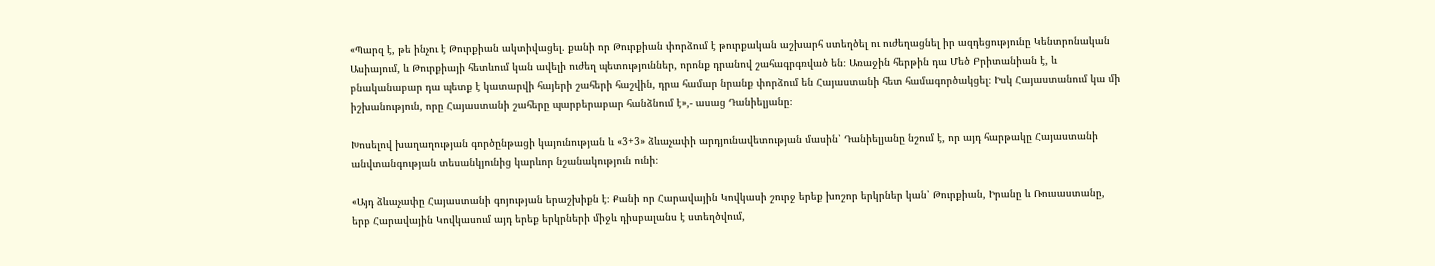«Պարզ է, թե ինչու է Թուրքիան ակտիվացել. քանի որ Թուրքիան փորձում է թուրքական աշխարհ ստեղծել ու ուժեղացնել իր ազդեցությունը Կենտրոնական Ասիայում, և Թուրքիայի հետևում կան ավելի ուժեղ պետություններ, որոնք դրանով շահագրգռված են։ Առաջին հերթին դա Մեծ Բրիտանիան է, և բնականաբար դա պետք է կատարվի հայերի շահերի հաշվին, դրա համար նրանք փորձում են Հայաստանի հետ համագործակցել։ Իսկ Հայաստանում կա մի իշխանություն, որը Հայաստանի շահերը պարբերաբար հանձնում է»,- ասաց Դանիելյանը։

Խոսելով խաղաղության գործընթացի կայունության և «3+3» ձևաչափի արդյունավետության մասին՝ Դանիելյանը նշում է, որ այդ հարթակը Հայաստանի անվտանգության տեսանկյունից կարևոր նշանակություն ունի։

«Այդ ձևաչափը Հայաստանի գոյության երաշխիքն է։ Քանի որ Հարավային Կովկասի շուրջ երեք խոշոր երկրներ կան՝ Թուրքիան, Իրանը և Ռուսաստանը, երբ Հարավային Կովկասում այդ երեք երկրների միջև դիսբալանս է ստեղծվում,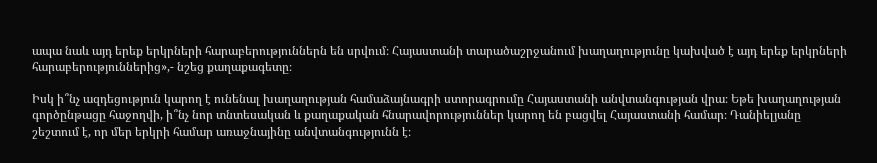ապա նաև այդ երեք երկրների հարաբերություններն են սրվում։ Հայաստանի տարածաշրջանում խաղաղությունը կախված է այդ երեք երկրների հարաբերություններից»,- նշեց քաղաքագետը։

Իսկ ի՞նչ ազդեցություն կարող է ունենալ խաղաղության համաձայնագրի ստորագրումը Հայաստանի անվտանգության վրա։ Եթե խաղաղության գործընթացը հաջողվի, ի՞նչ նոր տնտեսական և քաղաքական հնարավորություններ կարող են բացվել Հայաստանի համար։ Դանիելյանը շեշտում է, որ մեր երկրի համար առաջնայինը անվտանգությունն է։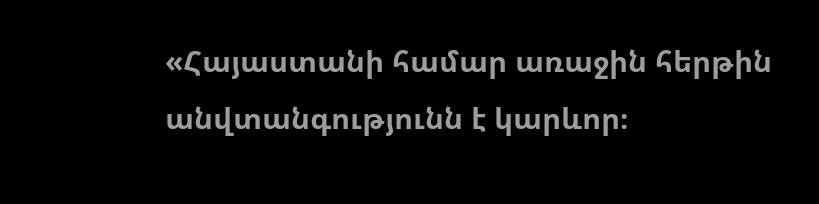«Հայաստանի համար առաջին հերթին անվտանգությունն է կարևոր։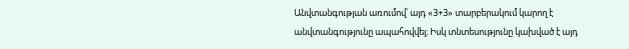Անվտանգության առումով՝ այդ «3+3» տարբերակում կարող է անվտանգությունը ապահովվել։ Իսկ տնտեսությունը կախված է այդ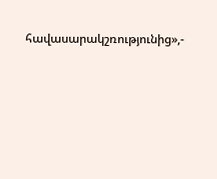հավասարակշռությունից»,-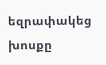եզրափակեց խոսքը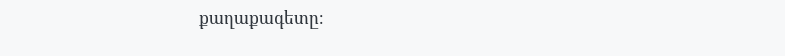քաղաքագետը։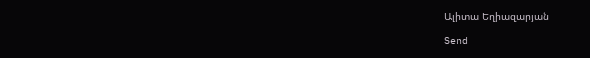Ալիտա Եղիազարյան

Send